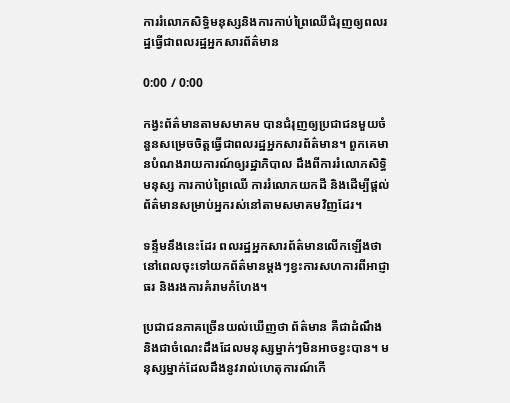ការរំលោភសិទ្ធិមនុស្សនិងការកាប់ព្រៃឈើជំរុញឲ្យពលរដ្ឋធ្វើជាពលរដ្ឋអ្នកសារព័ត៌មាន

0:00 / 0:00

កង្វះព័ត៌មានតាមសមាគម បានជំរុញឲ្យប្រជាជនមួយចំនួនសម្រេចចិត្តធ្វើជាពលរដ្ឋអ្នកសារព័ត៌មាន។ ពួកគេមានបំណងរាយការណ៍ឲ្យរដ្ឋាភិបាល ដឹងពីការរំលោភសិទ្ធិមនុស្ស ការកាប់ព្រៃឈើ ការរំលោភយកដី និងដើម្បីផ្តល់ព័ត៌មានសម្រាប់អ្នករស់នៅតាមសមាគមវិញដែរ។

ទន្ទឹមនឹងនេះដែរ ពលរដ្ឋអ្នកសារព័ត៌មានលើកឡើងថា នៅពេលចុះទៅយកព័ត៌មានម្តងៗខ្វះការសហការពីអាជ្ញាធរ និងរងការគំរាមកំហែង។

ប្រជាជនភាគច្រើនយល់ឃើញថា ព័ត៌មាន គឺជាដំណឹង និងជាចំណេះដឹងដែលមនុស្សម្នាក់ៗមិនអាចខ្វះបាន។ មនុស្សម្នាក់ដែលដឹងនូវរាល់ហេតុការណ៍កើ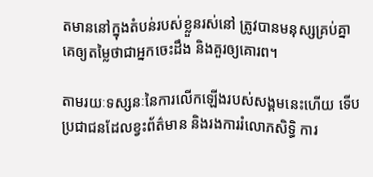តមាននៅក្នុងតំបន់របស់ខ្លួនរស់នៅ ត្រូវបានមនុស្សគ្រប់គ្នាគេឲ្យតម្លៃថាជាអ្នកចេះដឹង និងគួរឲ្យគោរព។

តាមរយៈទស្សនៈនៃការលើកឡើងរបស់សង្គមនេះហើយ ទើបប្រជាជនដែលខ្វះព័ត៌មាន និងរងការរំលោភសិទ្ធិ ការ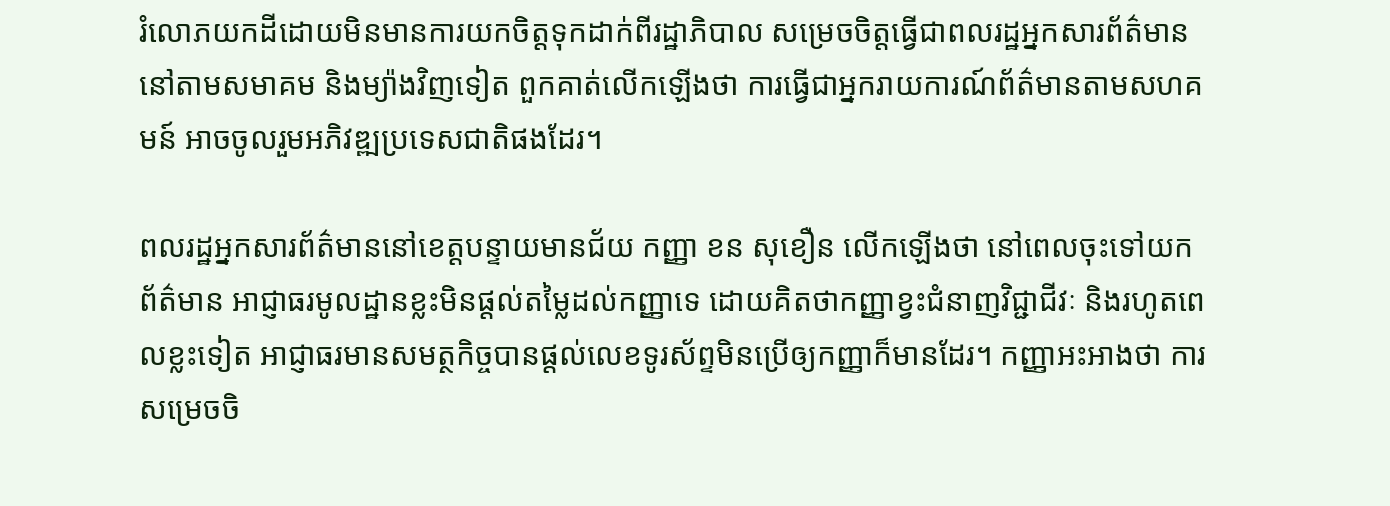រំលោភយកដីដោយមិនមានការយកចិត្តទុកដាក់ពីរដ្ឋាភិបាល សម្រេចចិត្តធ្វើជាពលរដ្ឋអ្នកសារព័ត៌មាននៅតាមសមាគម និងម្យ៉ាងវិញទៀត ពួកគាត់លើកឡើងថា ការធ្វើជាអ្នករាយការណ៍ព័ត៌មានតាមសហគមន៍ អាចចូលរួមអភិវឌ្ឍប្រទេសជាតិផងដែរ។

ពលរដ្ឋអ្នកសារព័ត៌មាននៅខេត្តបន្ទាយមានជ័យ កញ្ញា ខន សុខឿន លើកឡើងថា នៅពេលចុះទៅយកព័ត៌មាន អាជ្ញាធរមូលដ្ឋានខ្លះមិនផ្តល់តម្លៃដល់កញ្ញាទេ ដោយគិតថាកញ្ញាខ្វះជំនាញវិជ្ជាជីវៈ និងរហូតពេលខ្លះទៀត អាជ្ញាធរមានសមត្ថកិច្ចបានផ្តល់លេខទូរស័ព្ទមិនប្រើឲ្យកញ្ញាក៏មានដែរ។ កញ្ញាអះអាងថា ការសម្រេចចិ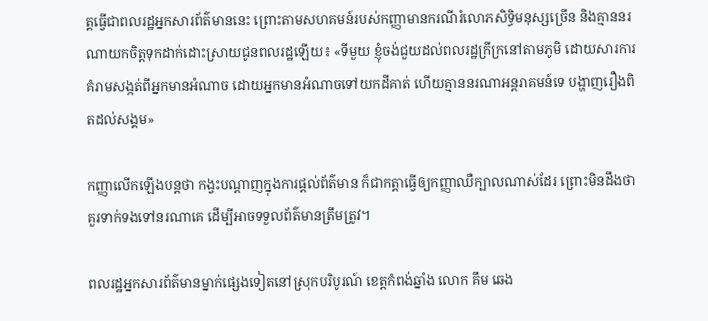ត្តធ្វើជាពលរដ្ឋអ្នកសារព័ត៌មាននេះ ព្រោះតាមសហគមន៍របស់កញ្ញាមានករណីរំលោភសិទ្ធិមនុស្សច្រើន និងគ្មាននរណាយកចិត្តទុកដាក់ដោះស្រាយជូនពលរដ្ឋឡើយ៖ «ទីមួយ ខ្ញុំចង់ជួយដល់ពលរដ្ឋក្រីក្រនៅតាមភូមិ ដោយសារការគំរាមសង្កត់ពីអ្នកមានអំណាច ដោយអ្នកមានអំណាចទៅយកដីគាត់ ហើយគ្មាននរណាអន្តរាគមន៍ទេ បង្ហាញរឿងពិតដល់សង្គម»

កញ្ញាលើកឡើងបន្តថា កង្វះបណ្ដាញក្នុងការផ្តល់ព័ត៌មាន ក៏ជាកត្តាធ្វើឲ្យកញ្ញាឈឺក្បាលណាស់ដែរ ព្រោះមិនដឹងថា គួរទាក់ទងទៅនរណាគេ ដើម្បីអាចទទួលព័ត៌មានត្រឹមត្រូវ។

ពលរដ្ឋអ្នកសារព័ត៌មានម្នាក់ផ្សេងទៀតនៅស្រុកបរិបូរណ៍ ខេត្តកំពង់ឆ្នាំង លោក គឹម ឆេង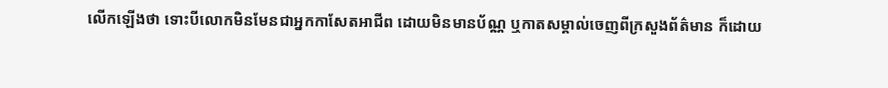លើកឡើងថា ទោះបីលោកមិនមែនជាអ្នកកាសែតអាជីព ដោយមិនមានប័ណ្ណ ឬកាតសម្គាល់ចេញពីក្រសួងព័ត៌មាន ក៏ដោយ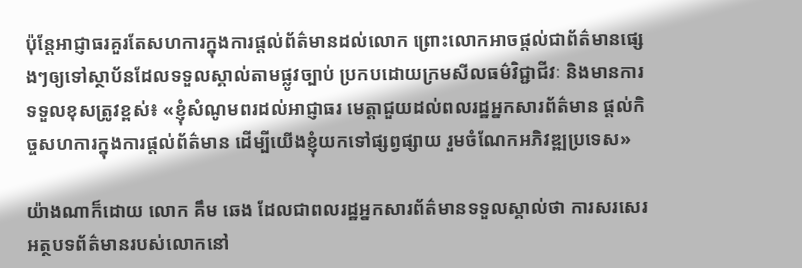ប៉ុន្តែអាជ្ញាធរគួរតែសហការក្នុងការផ្តល់ព័ត៌មានដល់លោក ព្រោះលោកអាចផ្តល់ជាព័ត៌មានផ្សេងៗឲ្យទៅស្ថាប័នដែលទទួលស្គាល់តាមផ្លូវច្បាប់ ប្រកបដោយក្រមសីលធម៌វិជ្ជាជីវៈ និងមានការទទួលខុសត្រូវខ្ពស់៖ «ខ្ញុំសំណូមពរដល់អាជ្ញាធរ មេត្តាជួយដល់ពលរដ្ឋអ្នកសារព័ត៌មាន ផ្តល់កិច្ចសហការក្នុងការផ្តល់ព័ត៌មាន ដើម្បីយើងខ្ញុំយកទៅផ្សព្វផ្សាយ រួមចំណែកអភិវឌ្ឍប្រទេស»

យ៉ាងណាក៏ដោយ លោក គឹម ឆេង ដែលជាពលរដ្ឋអ្នកសារព័ត៌មានទទួលស្គាល់ថា ការសរសេរអត្ថបទព័ត៌មានរបស់លោកនៅ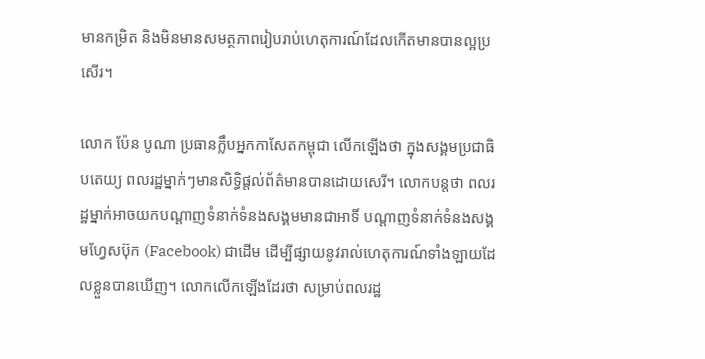មានកម្រិត និងមិនមានសមត្ថភាពរៀបរាប់ហេតុការណ៍ដែលកើតមានបានល្អប្រសើរ។

លោក ប៉ែន បូណា ប្រធានក្លឹបអ្នកកាសែតកម្ពុជា លើកឡើងថា ក្នុងសង្គមប្រជាធិបតេយ្យ ពលរដ្ឋម្នាក់ៗមានសិទ្ធិផ្តល់ព័ត៌មានបានដោយសេរី។ លោកបន្តថា ពលរដ្ឋម្នាក់អាចយកបណ្ដាញទំនាក់ទំនងសង្គមមានជាអាទិ៍ បណ្ដាញទំនាក់ទំនងសង្គមហ្វែសប៊ុក (Facebook) ជាដើម ដើម្បីផ្សាយនូវរាល់ហេតុការណ៍ទាំងឡាយដែលខ្លួនបានឃើញ។ លោកលើកឡើងដែរថា សម្រាប់ពលរដ្ឋ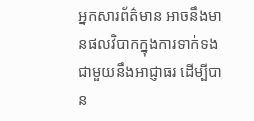អ្នកសារព័ត៌មាន អាចនឹងមានផលវិបាកក្នុងការទាក់ទងជាមួយនឹងអាជ្ញាធរ ដើម្បីបាន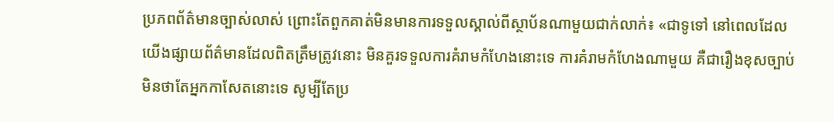ប្រភពព័ត៌មានច្បាស់លាស់ ព្រោះតែពួកគាត់មិនមានការទទួលស្គាល់ពីស្ថាប័នណាមួយជាក់លាក់៖ «ជាទូទៅ នៅពេលដែលយើងផ្សាយព័ត៌មានដែលពិតត្រឹមត្រូវនោះ មិនគួរទទួលការគំរាមកំហែងនោះទេ ការគំរាមកំហែងណាមួយ គឺជារឿងខុសច្បាប់ មិនថាតែអ្នកកាសែតនោះទេ សូម្បីតែប្រ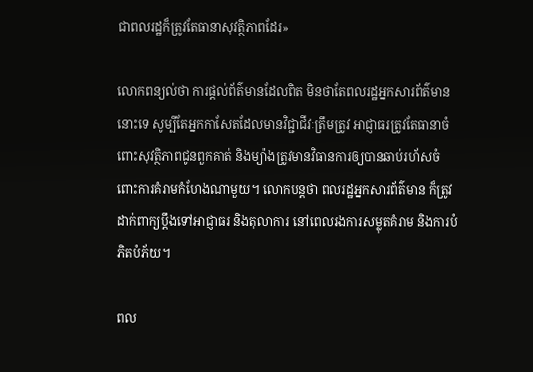ជាពលរដ្ឋក៏ត្រូវតែធានាសុវត្ថិភាពដែរ»

លោកពន្យល់ថា ការផ្តល់ព័ត៌មានដែលពិត មិនថាតែពលរដ្ឋអ្នកសារព័ត៌មាននោះទេ សូម្បីតែអ្នកកាសែតដែលមានវិជ្ជាជីវៈត្រឹមត្រូវ អាជ្ញាធរត្រូវតែធានាចំពោះសុវត្ថិភាពជូនពួកគាត់ និងម្យ៉ាងត្រូវមានវិធានការឲ្យបានឆាប់រហ័សចំពោះការគំរាមកំហែងណាមួយ។ លោកបន្តថា ពលរដ្ឋអ្នកសារព័ត៌មាន ក៏ត្រូវដាក់ពាក្យប្ដឹងទៅអាជ្ញាធរ និងតុលាការ នៅពេលរងការសម្លុតគំរាម និងការបំភិតបំភ័យ។

ពល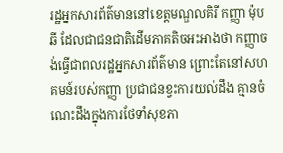រដ្ឋអ្នកសារព័ត៌មាននៅខេត្តមណ្ឌលគិរី កញ្ញា ម៉ុប ឆី ដែលជាជនជាតិដើមភាគតិចអះអាងថា កញ្ញាចង់ធ្វើជាពលរដ្ឋអ្នកសារព័ត៌មាន ព្រោះតែនៅសហគមន៍របស់កញ្ញា ប្រជាជនខ្វះការយល់ដឹង គ្មានចំណេះដឹងក្នុងការថែទាំសុខភា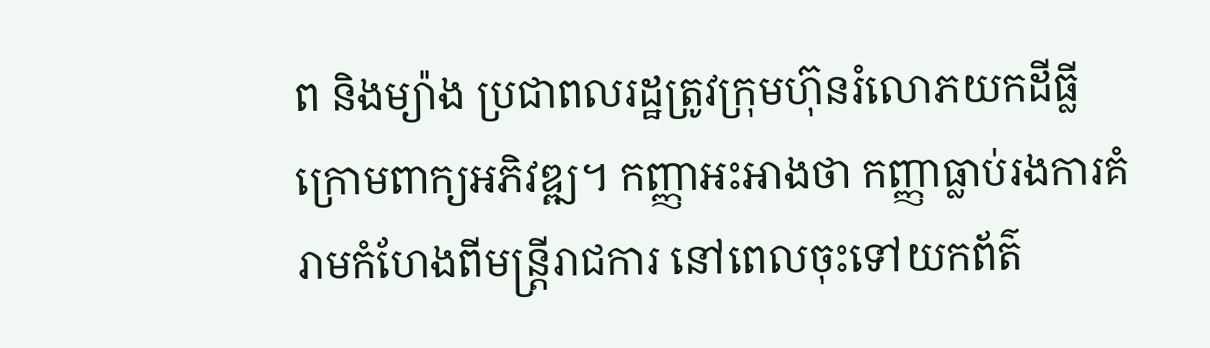ព និងម្យ៉ាង ប្រជាពលរដ្ឋត្រូវក្រុមហ៊ុនរំលោភយកដីធ្លីក្រោមពាក្យអភិវឌ្ឍ។ កញ្ញាអះអាងថា កញ្ញាធ្លាប់រងការគំរាមកំហែងពីមន្ត្រីរាជការ នៅពេលចុះទៅយកព័ត៌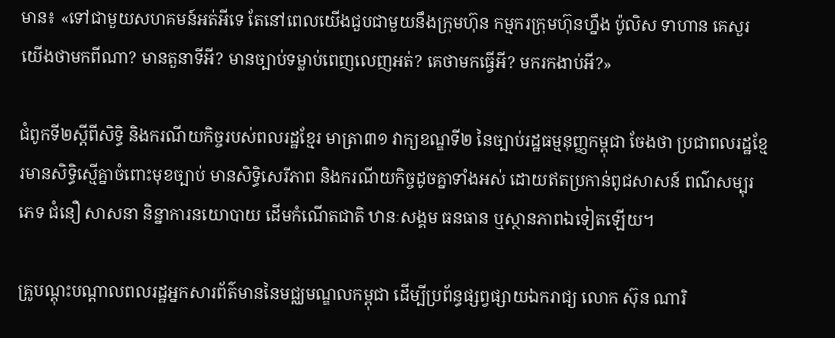មាន៖ «ទៅជាមួយសហគមន៍អត់អីទេ តែនៅពេលយើងជួបជាមួយនឹងក្រុមហ៊ុន កម្មករក្រុមហ៊ុនហ្នឹង ប៉ូលិស ទាហាន គេសួរយើងថាមកពីណា? មានតួនាទីអី? មានច្បាប់ទម្លាប់ពេញលេញអត់? គេថាមកធ្វើអី? មករកងាប់អី?»

ជំពូកទី២ស្ដីពីសិទ្ធិ និងករណីយកិច្ចរបស់ពលរដ្ឋខ្មែរ មាត្រា៣១ វាក្យខណ្ឌទី២ នៃច្បាប់រដ្ឋធម្មនុញ្ញកម្ពុជា ចែងថា ប្រជាពលរដ្ឋខ្មែរមានសិទ្ធិស្មើគ្នាចំពោះមុខច្បាប់ មានសិទ្ធិសេរីភាព និងករណីយកិច្ចដូចគ្នាទាំងអស់ ដោយឥតប្រកាន់ពូជសាសន៍ ពណ៌សម្បុរ ភេទ ជំនឿ សាសនា និន្នាការនយោបាយ ដើមកំណើតជាតិ ឋានៈសង្គម ធនធាន ឬស្ថានភាពឯទៀតឡើយ។

គ្រូបណ្តុះបណ្តាលពលរដ្ឋអ្នកសារព័ត៌មាននៃមជ្ឈមណ្ឌលកម្ពុជា ដើម្បីប្រព័ន្ធផ្សព្វផ្សាយឯករាជ្យ លោក ស៊ុន ណារិ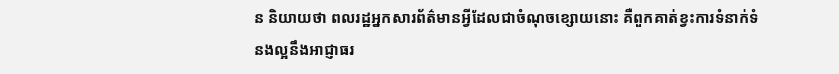ន និយាយថា ពលរដ្ឋអ្នកសារព័ត៌មានអ្វីដែលជាចំណុចខ្សោយនោះ គឺពួកគាត់ខ្វះការទំនាក់ទំនងល្អនឹងអាជ្ញាធរ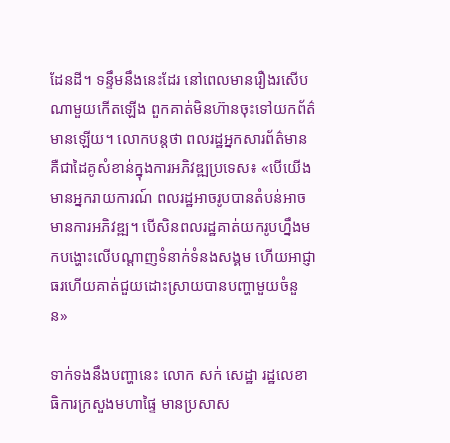ដែនដី។ ទន្ទឹមនឹងនេះដែរ នៅពេលមានរឿងរសើបណាមួយកើតឡើង ពួកគាត់មិនហ៊ានចុះទៅយកព័ត៌មានឡើយ។ លោកបន្តថា ពលរដ្ឋអ្នកសារព័ត៌មាន គឺជាដៃគូសំខាន់ក្នុងការអភិវឌ្ឍប្រទេស៖ «បើយើងមានអ្នករាយការណ៍ ពលរដ្ឋអាចរូបបានតំបន់អាចមានការអភិវឌ្ឍ។ បើសិនពលរដ្ឋគាត់យករូបហ្នឹងមកបង្ហោះលើបណ្ដាញទំនាក់ទំនងសង្គម ហើយអាជ្ញាធរហើយគាត់ជួយដោះស្រាយបានបញ្ហាមួយចំនួន»

ទាក់ទងនឹងបញ្ហានេះ លោក សក់ សេដ្ឋា រដ្ឋលេខាធិការក្រសួងមហាផ្ទៃ មានប្រសាស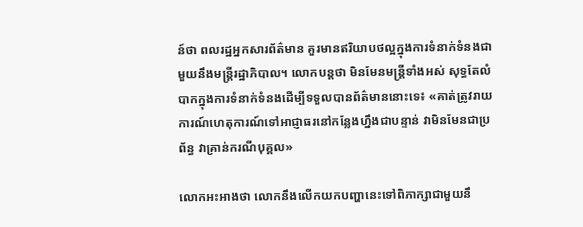ន៍ថា ពលរដ្ឋអ្នកសារព័ត៌មាន គួរមានឥរិយាបថល្អក្នុងការទំនាក់ទំនងជាមួយនឹងមន្ត្រីរដ្ឋាភិបាល។ លោកបន្តថា មិនមែនមន្ត្រីទាំងអស់ សុទ្ធតែលំបាកក្នុងការទំនាក់ទំនងដើម្បីទទួលបានព័ត៌មាននោះទេ៖ «គាត់ត្រូវរាយការណ៍ហេតុការណ៍ទៅអាជ្ញាធរនៅកន្លែងហ្នឹងជាបន្ទាន់ វាមិនមែនជាប្រព័ន្ធ វាគ្រាន់ករណីបុគ្គល»

លោកអះអាងថា លោកនឹងលើកយកបញ្ហានេះទៅពិភាក្សាជាមួយនឹ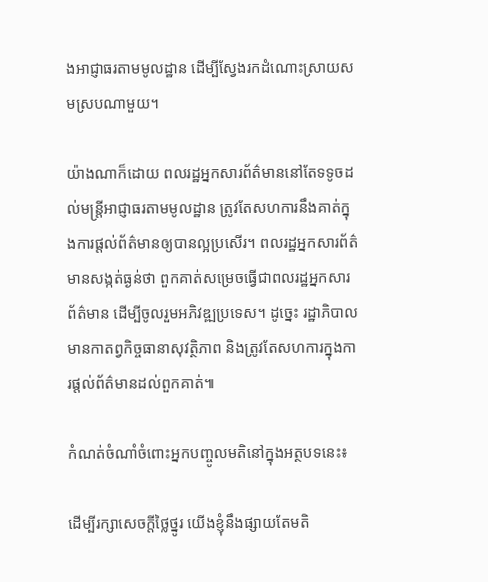ងអាជ្ញាធរតាមមូលដ្ឋាន ដើម្បីស្វែងរកដំណោះស្រាយសមស្របណាមួយ។

យ៉ាងណាក៏ដោយ ពលរដ្ឋអ្នកសារព័ត៌មាននៅតែទទូចដល់មន្ត្រីអាជ្ញាធរតាមមូលដ្ឋាន ត្រូវតែសហការនឹងគាត់ក្នុងការផ្តល់ព័ត៌មានឲ្យបានល្អប្រសើរ។ ពលរដ្ឋអ្នកសារព័ត៌មានសង្កត់ធ្ងន់ថា ពួកគាត់សម្រេចធ្វើជាពលរដ្ឋអ្នកសារព័ត៌មាន ដើម្បីចូលរួមអភិវឌ្ឍប្រទេស។ ដូច្នេះ រដ្ឋាភិបាលមានកាតព្វកិច្ចធានាសុវត្ថិភាព និងត្រូវតែសហការក្នុងការផ្តល់ព័ត៌មានដល់ពួកគាត់៕

កំណត់ចំណាំចំពោះអ្នកបញ្ចូលមតិនៅក្នុងអត្ថបទនេះ៖

ដើម្បីរក្សាសេចក្ដីថ្លៃថ្នូរ យើងខ្ញុំនឹងផ្សាយតែមតិ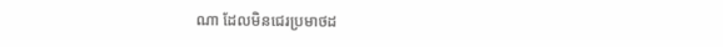ណា ដែលមិនជេរប្រមាថដ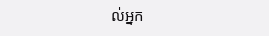ល់អ្នក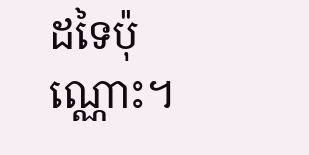ដទៃប៉ុណ្ណោះ។